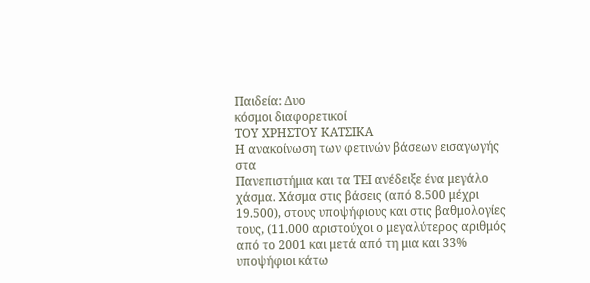Παιδεία: Δυο
κόσμοι διαφορετικοί
ΤΟΥ ΧΡΗΣΤΟΥ ΚΑΤΣΙΚΑ
Η ανακοίνωση των φετινών βάσεων εισαγωγής στα
Πανεπιστήμια και τα ΤΕΙ ανέδειξε ένα μεγάλο
χάσμα. Χάσμα στις βάσεις (από 8.500 μέχρι
19.500), στους υποψήφιους και στις βαθμολογίες
τους, (11.000 αριστούχοι ο μεγαλύτερος αριθμός
από το 2001 και μετά από τη μια και 33%
υποψήφιοι κάτω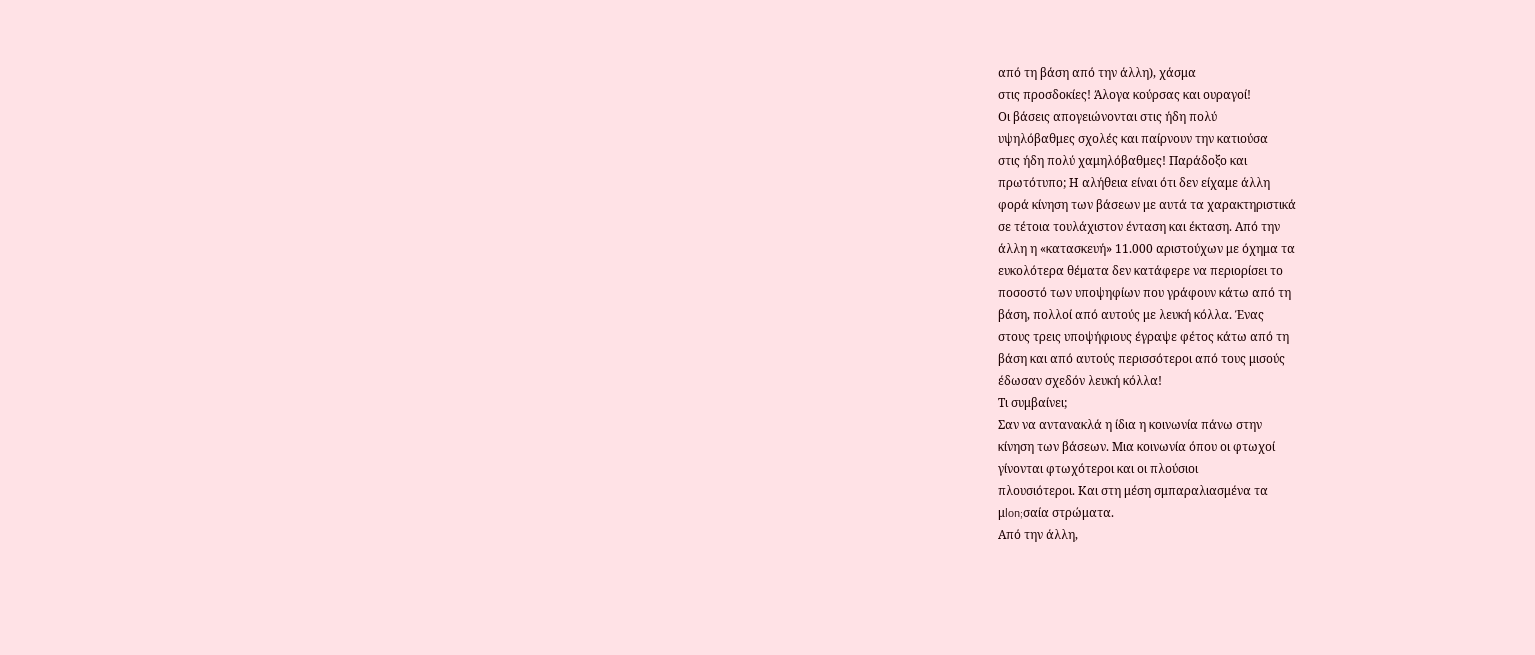από τη βάση από την άλλη), χάσμα
στις προσδοκίες! Άλογα κούρσας και ουραγοί!
Οι βάσεις απογειώνονται στις ήδη πολύ
υψηλόβαθμες σχολές και παίρνουν την κατιούσα
στις ήδη πολύ χαμηλόβαθμες! Παράδοξο και
πρωτότυπο; Η αλήθεια είναι ότι δεν είχαμε άλλη
φορά κίνηση των βάσεων με αυτά τα χαρακτηριστικά
σε τέτοια τουλάχιστον ένταση και έκταση. Από την
άλλη η «κατασκευή» 11.000 αριστούχων με όχημα τα
ευκολότερα θέματα δεν κατάφερε να περιορίσει το
ποσοστό των υποψηφίων που γράφουν κάτω από τη
βάση, πολλοί από αυτούς με λευκή κόλλα. Ένας
στους τρεις υποψήφιους έγραψε φέτος κάτω από τη
βάση και από αυτούς περισσότεροι από τους μισούς
έδωσαν σχεδόν λευκή κόλλα!
Τι συμβαίνει;
Σαν να αντανακλά η ίδια η κοινωνία πάνω στην
κίνηση των βάσεων. Μια κοινωνία όπου οι φτωχοί
γίνονται φτωχότεροι και οι πλούσιοι
πλουσιότεροι. Και στη μέση σμπαραλιασμένα τα
μlon;σαία στρώματα.
Από την άλλη,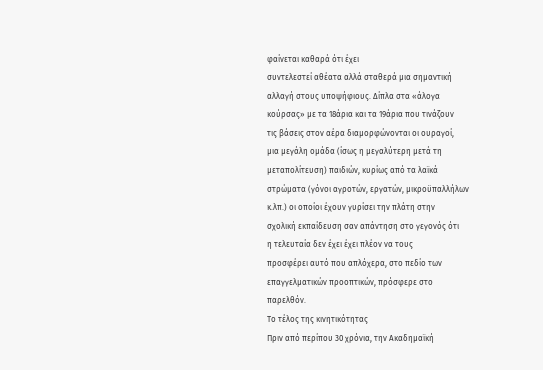φαίνεται καθαρά ότι έχει
συντελεστεί αθέατα αλλά σταθερά μια σημαντική
αλλαγή στους υποψήφιους. Δίπλα στα «άλογα
κούρσας» με τα 18άρια και τα 19άρια που τινάζουν
τις βάσεις στον αέρα διαμορφώνονται οι ουραγοί,
μια μεγάλη ομάδα (ίσως η μεγαλύτερη μετά τη
μεταπολίτευση) παιδιών, κυρίως από τα λαϊκά
στρώματα (γόνοι αγροτών, εργατών, μικροϋπαλλήλων
κ.λπ.) οι οποίοι έχουν γυρίσει την πλάτη στην
σχολική εκπαίδευση σαν απάντηση στο γεγονός ότι
η τελευταία δεν έχει έχει πλέον να τους
προσφέρει αυτό που απλόχερα, στο πεδίο των
επαγγελματικών προοπτικών, πρόσφερε στο
παρελθόν.
Το τέλος της κινητικότητας
Πριν από περίπου 30 χρόνια, την Ακαδημαϊκή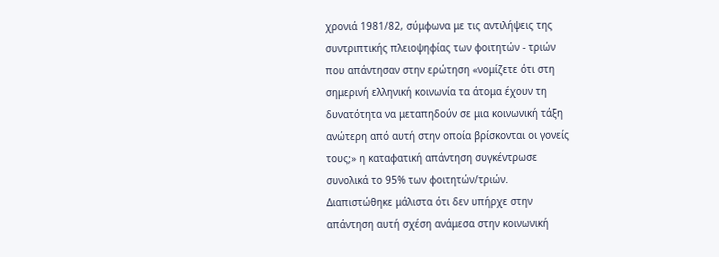χρονιά 1981/82, σύμφωνα με τις αντιλήψεις της
συντριπτικής πλειοψηφίας των φοιτητών - τριών
που απάντησαν στην ερώτηση «νομίζετε ότι στη
σημερινή ελληνική κοινωνία τα άτομα έχουν τη
δυνατότητα να μεταπηδούν σε μια κοινωνική τάξη
ανώτερη από αυτή στην οποία βρίσκονται οι γονείς
τους;» η καταφατική απάντηση συγκέντρωσε
συνολικά το 95% των φοιτητών/τριών.
Διαπιστώθηκε μάλιστα ότι δεν υπήρχε στην
απάντηση αυτή σχέση ανάμεσα στην κοινωνική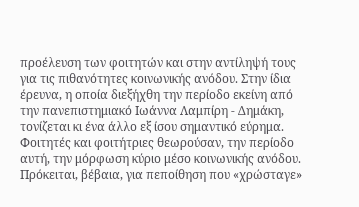προέλευση των φοιτητών και στην αντίληψή τους
για τις πιθανότητες κοινωνικής ανόδου. Στην ίδια
έρευνα, η οποία διεξήχθη την περίοδο εκείνη από
την πανεπιστημιακό Ιωάννα Λαμπίρη - Δημάκη,
τονίζεται κι ένα άλλο εξ ίσου σημαντικό εύρημα.
Φοιτητές και φοιτήτριες θεωρούσαν, την περίοδο
αυτή, την μόρφωση κύριο μέσο κοινωνικής ανόδου.
Πρόκειται, βέβαια, για πεποίθηση που «χρώσταγε»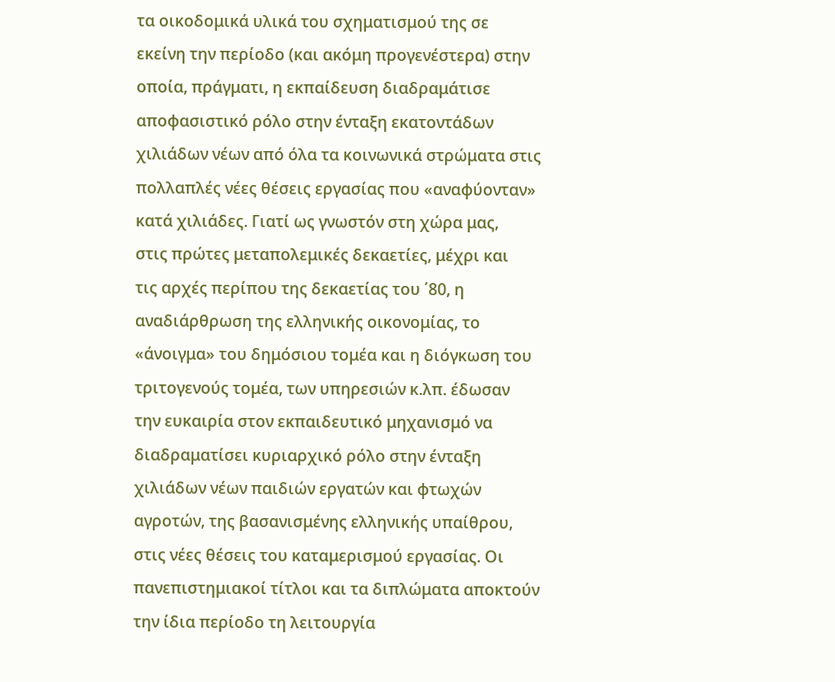τα οικοδομικά υλικά του σχηματισμού της σε
εκείνη την περίοδο (και ακόμη προγενέστερα) στην
οποία, πράγματι, η εκπαίδευση διαδραμάτισε
αποφασιστικό ρόλο στην ένταξη εκατοντάδων
χιλιάδων νέων από όλα τα κοινωνικά στρώματα στις
πολλαπλές νέες θέσεις εργασίας που «αναφύονταν»
κατά χιλιάδες. Γιατί ως γνωστόν στη χώρα μας,
στις πρώτες μεταπολεμικές δεκαετίες, μέχρι και
τις αρχές περίπου της δεκαετίας του ΄80, η
αναδιάρθρωση της ελληνικής οικονομίας, το
«άνοιγμα» του δημόσιου τομέα και η διόγκωση του
τριτογενούς τομέα, των υπηρεσιών κ.λπ. έδωσαν
την ευκαιρία στον εκπαιδευτικό μηχανισμό να
διαδραματίσει κυριαρχικό ρόλο στην ένταξη
χιλιάδων νέων παιδιών εργατών και φτωχών
αγροτών, της βασανισμένης ελληνικής υπαίθρου,
στις νέες θέσεις του καταμερισμού εργασίας. Οι
πανεπιστημιακοί τίτλοι και τα διπλώματα αποκτούν
την ίδια περίοδο τη λειτουργία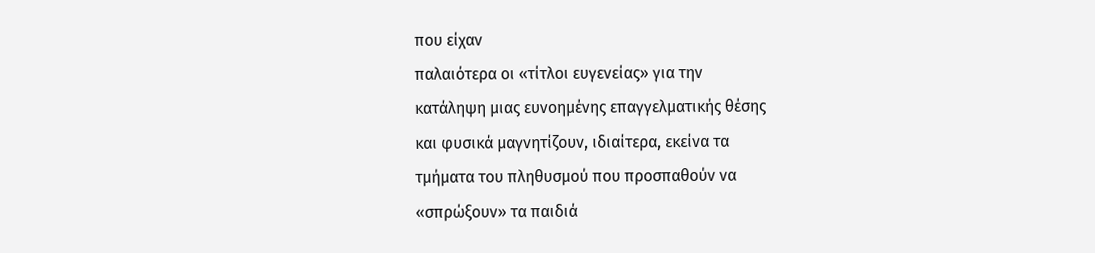που είχαν
παλαιότερα οι «τίτλοι ευγενείας» για την
κατάληψη μιας ευνοημένης επαγγελματικής θέσης
και φυσικά μαγνητίζουν, ιδιαίτερα, εκείνα τα
τμήματα του πληθυσμού που προσπαθούν να
«σπρώξουν» τα παιδιά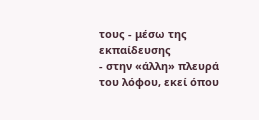τους - μέσω της εκπαίδευσης
- στην «άλλη» πλευρά του λόφου, εκεί όπου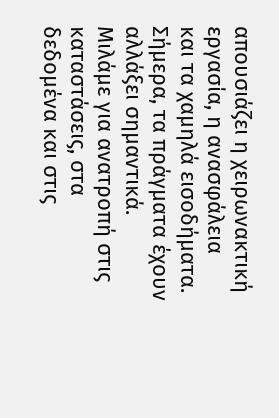απουσιάζει η χειρωνακτική εργασία, η ανασφάλεια
και τα χαμηλά εισοδήματα.
Σήμερα, τα πράγματα έχουν αλλάξει σημαντικά.
Μιλάμε για ανατροπή στις καταστάσεις, στα
δεδομένα και στις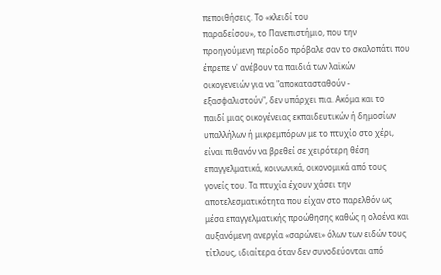πεποιθήσεις. Το «κλειδί του
παραδείσου», το Πανεπιστήμιο, που την
προηγούμενη περίοδο πρόβαλε σαν το σκαλοπάτι που
έπρεπε ν' ανέβουν τα παιδιά των λαϊκών
οικογενειών για να "αποκατασταθούν -
εξασφαλιστούν", δεν υπάρχει πια. Ακόμα και το
παιδί μιας οικογένειας εκπαιδευτικών ή δημοσίων
υπαλλήλων ή μικρεμπόρων με το πτυχίο στο χέρι,
είναι πιθανόν να βρεθεί σε χειρότερη θέση
επαγγελματικά, κοινωνικά, οικονομικά από τους
γονείς του. Τα πτυχία έχουν χάσει την
αποτελεσματικότητα που είχαν στο παρελθόν ως
μέσα επαγγελματικής προώθησης καθώς η ολοένα και
αυξανόμενη ανεργία «σαρώνει» όλων των ειδών τους
τίτλους, ιδιαίτερα όταν δεν συνοδεύονται από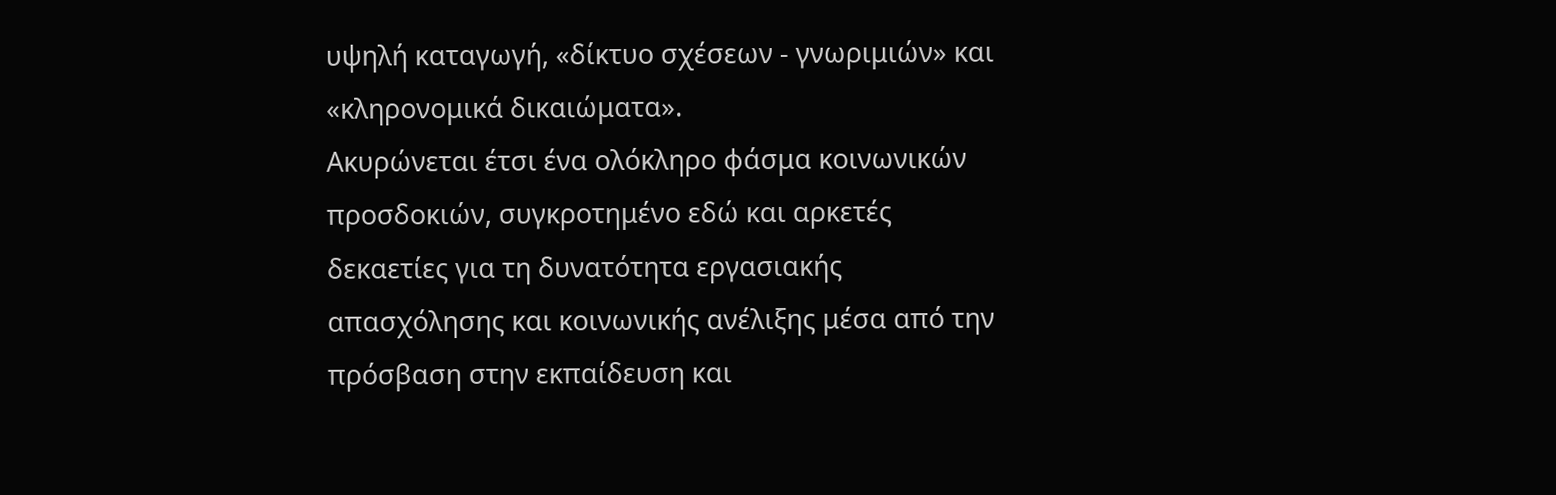υψηλή καταγωγή, «δίκτυο σχέσεων - γνωριμιών» και
«κληρονομικά δικαιώματα».
Ακυρώνεται έτσι ένα ολόκληρο φάσμα κοινωνικών
προσδοκιών, συγκροτημένο εδώ και αρκετές
δεκαετίες για τη δυνατότητα εργασιακής
απασχόλησης και κοινωνικής ανέλιξης μέσα από την
πρόσβαση στην εκπαίδευση και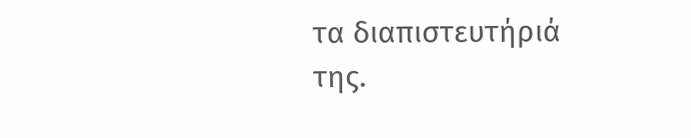τα διαπιστευτήριά
της.